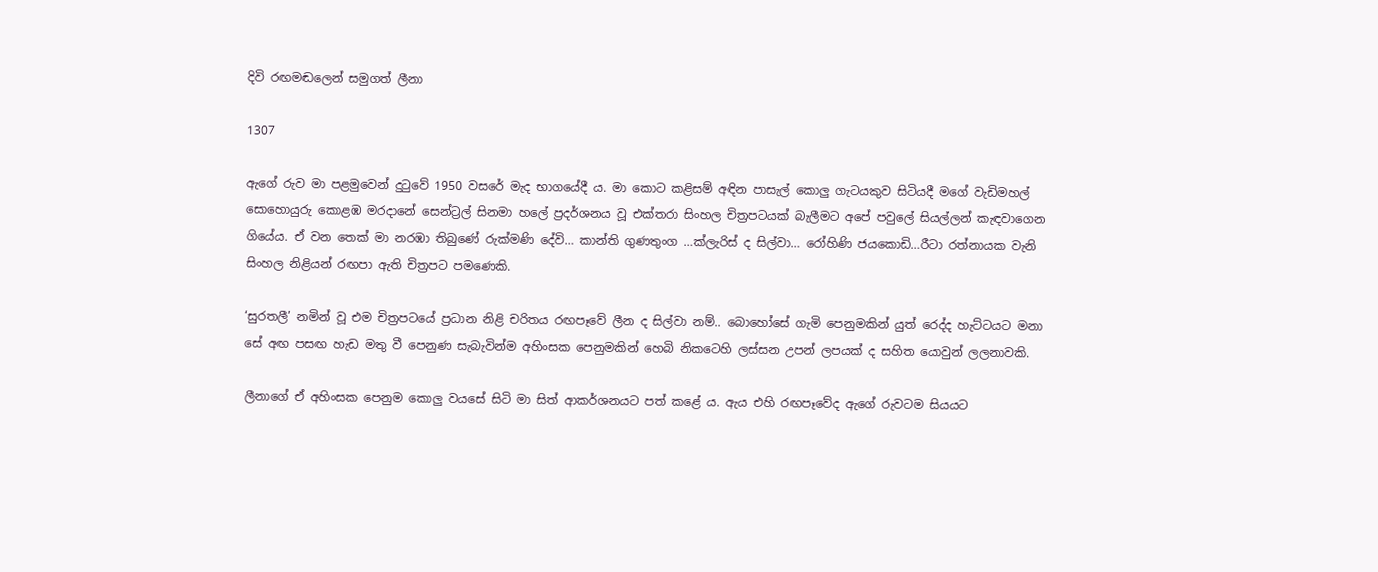දිවි රඟමඬලෙන් සමුගත් ලීනා

1307

ඇගේ රුව මා පළමුවෙන් දුටුවේ 1950 වසරේ මැද භාගයේදී ය. මා කොට කළිසම් අඳින පාසැල් කොලු ගැටයකුව සිටියදී මගේ වැඩිමහල් සොහොයුරු කොළඹ මරදානේ සෙන්ට්‍රල් සිනමා හලේ ප්‍රදර්ශනය වූ එක්තරා සිංහල චිත්‍රපටයක් බැලීමට අපේ පවුලේ සියල්ලන් කැඳවාගෙන ගියේය. ඒ වන තෙක් මා නරඹා තිබුණේ රුක්මණි දේවි… කාන්ති ගුණතුංග …ක්ලැරිස් ද සිල්වා… රෝහිණි ජයකොඩි…රීටා රත්නායක වැනි සිංහල නිළියන් රඟපා ඇති චිත්‍රපට පමණෙකි.

‘සුරතලී’ නමින් වූ එම චිත්‍රපටයේ ප්‍රධාන නිළි චරිතය රඟපෑවේ ලීන ද සිල්වා නම්.. බොහෝසේ ගැමි පෙනුමකින් යුත් රෙද්ද හැට්ටයට මනා සේ අඟ පසඟ හැඩ මතු වී පෙනුණ සැබැවින්ම අහිංසක පෙනුමකින් හෙබි නිකටෙහි ලස්සන උපන් ලපයක් ද සහිත යොවුන් ලලනාවකි.

ලීනාගේ ඒ අහිංසක පෙනුම කොලු වයසේ සිටි මා සිත් ආකර්ශනයට පත් කළේ ය. ඇය එහි රඟපෑවේද ඇගේ රුවටම සියයට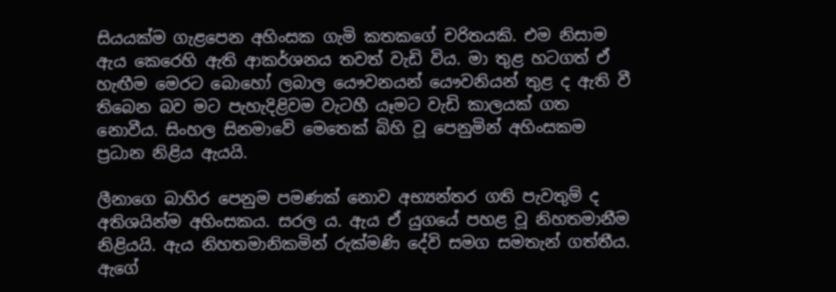සියයක්ම ගැළපෙන අහිංසක ගැමි කතකගේ චරිතයකි. එම නිසාම ඇය කෙරෙහි ඇති ආකර්ශනය තවත් වැඩි විය. මා තුළ හටගත් ඒ හැඟීම මෙරට බොහෝ ලබාල යෞවනයන් යෞවනියන් තුළ ද ඇති වී තිබෙන බව මට පැහැදිළිවම වැටහී යෑමට වැඩි කාලයක් ගත නොවීය. සිංහල සිනමාවේ මෙතෙක් බිහි වූ පෙනුමින් අහිංසකම ප්‍රධාන නිළිය ඇයයි.

ලීනාගෙ බාහිර පෙනුම පමණක් නොව අභ්‍යන්තර ගති පැවතුම් ද අතිශයින්ම අහිංසකය. සරල ය. ඇය ඒ යුගයේ පහළ වූ නිහතමානීම නිළියයි. ඇය නිහතමානිකමින් රුක්මණි දේවි සමග සමතැන් ගත්තීය. ඇගේ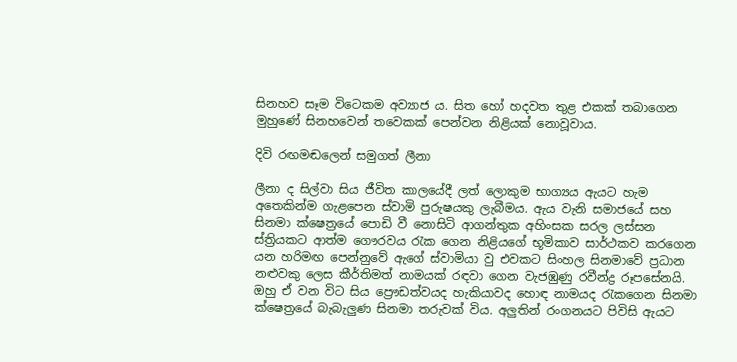සිනහව සෑම විටෙකම අව්‍යාජ ය. සිත හෝ හදවත තුළ එකක් තබාගෙන මුහුණේ සිනහවෙන් තවෙකක් පෙන්වන නිළියක් නොවූවාය.

දිවි රඟමඬලෙන් සමුගත් ලීනා

ලීනා ද සිල්වා සිය ජීවිත කාලයේදී ලත් ලොකුම භාග්‍යය ඇයට හැම අතෙකින්ම ගැළපෙන ස්වාමි පුරුෂයකු ලැබීමය. ඇය වැනි සමාජයේ සහ සිනමා ක්ෂෙත්‍රයේ පොඩි වී නොසිටි ආගන්තුක අහිංසක සරල ලස්සන ස්ත්‍රියකට ආත්ම ගෞරවය රැක ගෙන නිළියගේ භූමිකාව සාර්ථකව කරගෙන යන හරිමඟ පෙන්නුවේ ඇගේ ස්වාමියා වු එවකට සිංහල සිනමාවේ ප්‍රධාන නළුවකු ලෙස කීර්තිමත් නාමයක් රඳවා ගෙන වැජඹුණු රවීන්ද්‍ර රූපසේනයි. ඔහු ඒ වන විට සිය ප්‍රෞඩත්වයද හැකියාවද හොඳ නාමයද රැකගෙන සිනමා ක්ෂෙත්‍රයේ බැබැලුණ සිනමා තරුවක් විය. අලුතින් රංගනයට පිවිසි ඇයට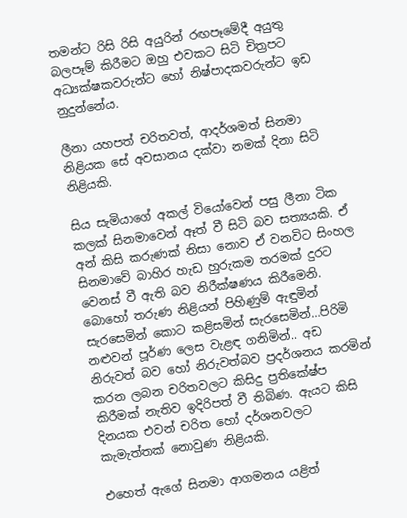තමන්ට රිසි රිසි අයුරින් රඟපෑමේදී අයුතු බලපෑම් කිරීමට ඔහු එවකට සිටි චිත්‍රපට අධ්‍යක්ෂකවරුන්ට හෝ නිෂ්පාදකවරුන්ට ඉඩ නුදුන්නේය.

ලීනා යහපත් චරිතවත්, ආදර්ශමත් සිනමා නිළියක සේ අවසානය දක්වා නමක් දිනා සිටි නිළියකි.

සිය සැමියාගේ අකල් වියෝවෙන් පසු ලීනා ටික කලක් සිනමාවෙන් ඈත් වී සිටි බව සත්‍යයකි. ඒ අන් කිසි කරුණක් නිසා නොව ඒ වනවිට සිංහල සිනමාවේ බාහිර හැඩ හුරුකම තරමක් දුරට වෙනස් වී ඇති බව නිරීක්ෂණය කිරීමෙනි. බොහෝ තරුණ නිළියන් පිහිණුම් ඇඳුමින් සැරසෙමින් කොට කළිසමින් සැරසෙමින්…පිරිමි නළුවන් පූර්ණ ලෙස වැළඳ ගනිමින්.. අඩ නිරුවත් බව හෝ නිරුවත්බව ප්‍රදර්ශනය කරමින් කරන ලබන චරිතවලට කිසිදු ප්‍රතිකේෂ්ප කිරීමක් නැතිව ඉදිරිපත් වී තිබිණ. ඇයට කිසි දිනයක එවන් චරිත හෝ දර්ශනවලට කැමැත්තක් නොවුණ නිළියකි.

එහෙත් ඇගේ සිනමා ආගමනය යළිත්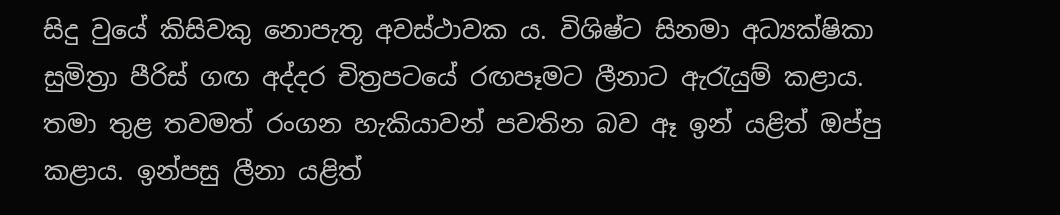සිදු වුයේ කිසිවකු නොපැතූ අවස්ථාවක ය. විශිෂ්ට සිනමා අධ්‍යක්ෂිකා සුමිත්‍රා පීරිස් ගඟ අද්දර චිත්‍රපටයේ රඟපෑමට ලීනාට ඇරැයුම් කළාය. තමා තුළ තවමත් රංගන හැකියාවන් පවතින බව ඈ ඉන් යළිත් ඔප්පු කළාය. ඉන්පසු ලීනා යළිත්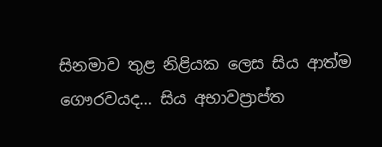සිනමාව තුළ නිළියක ලෙස සිය ආත්ම ගෞරවයද… සිය අභාවප්‍රාප්ත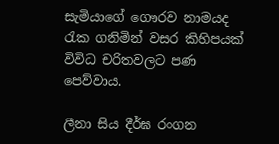සැමියාගේ ගෞරව නාමයද රැක ගනිමින් වසර කිහිපයක් විවිධ චරිතවලට පණ පෙව්වාය.

ලීනා සිය දීර්ඝ රංගන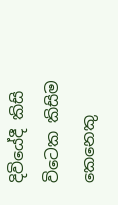දිවියේදී කිසි විටෙක කිසිම කෙනෙකු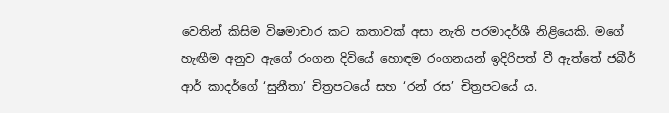වෙතින් කිසිම විෂමාචාර කට කතාවක් අසා නැති පරමාදර්ශී නිළියෙකි. මගේ හැඟීම අනුව ඇගේ රංගන දිවියේ හොඳම රංගනයන් ඉදිරිපත් වී ඇත්තේ ජබීර් ආර් කාදර්ගේ ‘සුනීතා’ චිත්‍රපටයේ සහ ‘රන් රස’ චිත්‍රපටයේ ය.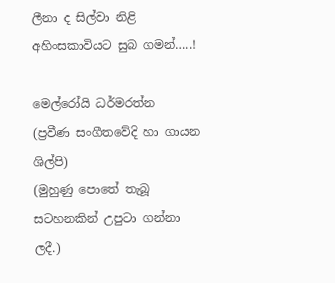ලීනා ද සිල්වා නිළි අහිංසකාවියට සුබ ගමන්…..!

මෙල්රෝයි ධර්මරත්න
(ප්‍රවීණ සංගීතවේදි හා ගායන ශිල්පි)
(මුහුණු පොතේ තැබූ සටහනකින් උපුටා ගන්නා ලදී.)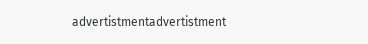advertistmentadvertistment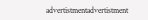advertistmentadvertistment